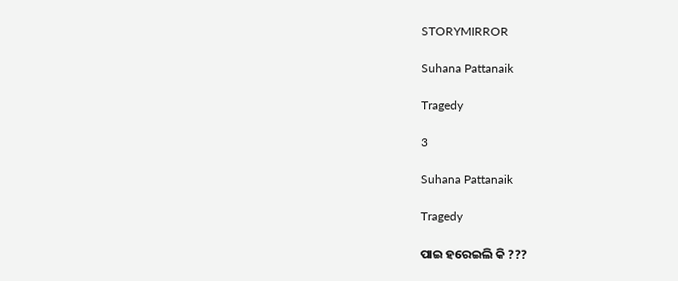STORYMIRROR

Suhana Pattanaik

Tragedy

3

Suhana Pattanaik

Tragedy

ପାଇ ହରେଇଲି କି ???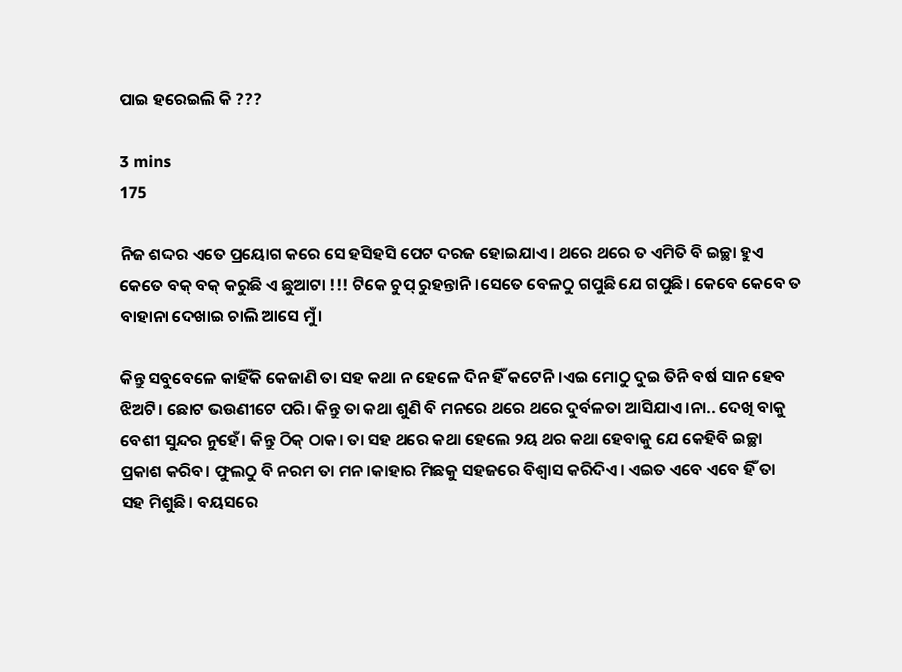ପାଇ ହରେଇଲି କି ???

3 mins
175

ନିଜ ଶଦ୍ଦର ଏତେ ପ୍ରୟୋଗ କରେ ସେ ହସିହସି ପେଟ ଦରଜ ହୋଇଯାଏ। ଥରେ ଥରେ ତ ଏମିତି ବି ଇଚ୍ଛା ହୁଏ କେତେ ବକ୍ ବକ୍ କରୁଛି ଏ ଛୁଆଟା !!! ଟିକେ ଚୁପ୍ ରୁହନ୍ତାନି।ସେତେ ବେଳଠୁ ଗପୁଛି ଯେ ଗପୁଛି। କେବେ କେବେ ତ ବାହାନା ଦେଖାଇ ଚାଲି ଆସେ ମୁଁ।

କିନ୍ତୁ ସବୁବେଳେ କାହିଁକି କେଜାଣି ତା ସହ କଥା ନ ହେଳେ ଦିନ ହିଁ କଟେନି।ଏଇ ମୋଠୁ ଦୁଇ ତିନି ବର୍ଷ ସାନ ହେବ ଝିଅଟି। ଛୋଟ ଭଉଣୀଟେ ପରି। କିନ୍ତୁ ତା କଥା ଶୁଣି ବି ମନରେ ଥରେ ଥରେ ଦୁର୍ବଳତା ଆସିଯାଏ।ନା.. ଦେଖି ବାକୁ ବେଶୀ ସୁନ୍ଦର ନୁହେଁ। କିନ୍ତୁ ଠିକ୍ ଠାକ। ତା ସହ ଥରେ କଥା ହେଲେ ୨ୟ ଥର କଥା ହେବାକୁ ଯେ କେହିବି ଇଚ୍ଛା ପ୍ରକାଶ କରିବ। ଫୁଲଠୁ ବି ନରମ ତା ମନ।କାହାର ମିଛକୁ ସହଜରେ ବିଶ୍ଵାସ କରିଦିଏ। ଏଇତ ଏବେ ଏବେ ହିଁ ତା ସହ ମିଶୁଛି। ବୟସରେ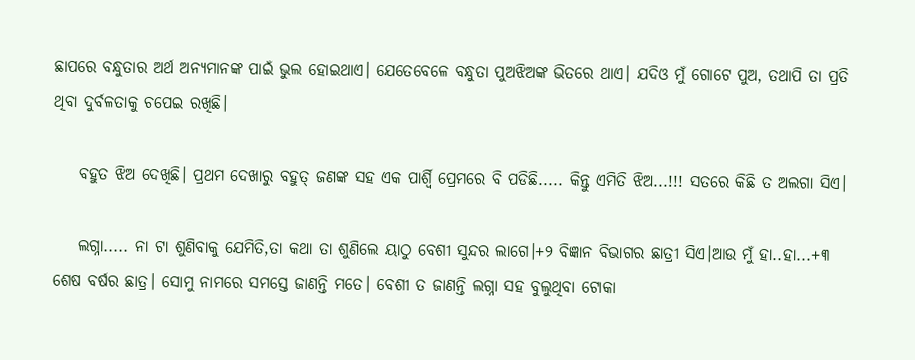ଛାପରେ ବନ୍ଧୁତାର ଅର୍ଥ ଅନ୍ୟମାନଙ୍କ ପାଇଁ ଭୁଲ ହୋଇଥାଏ। ଯେତେବେଳେ ବନ୍ଧୁତା ପୁଅଝିଅଙ୍କ ଭିତରେ ଥାଏ। ଯଦିଓ ମୁଁ ଗୋଟେ ପୁଅ, ତଥାପି ତା ପ୍ରତି ଥିବା ଦୁର୍ବଳତାକୁ ଚପେଇ ରଖିଛି।

    ବହୁତ ଝିଅ ଦେଖିଛି। ପ୍ରଥମ ଦେଖାରୁ ବହୁତ୍ ଜଣଙ୍କ ସହ ଏକ ପାର୍ଶ୍ଵି ପ୍ରେମରେ ବି ପଡିଛି..... କିନ୍ତୁ ଏମିତି ଝିଅ...!!! ସତରେ କିଛି ତ ଅଲଗା ସିଏ।

    ଲଗ୍ନା..... ନା ଟା ଶୁଣିବାକୁ ଯେମିତି,ତା କଥା ତା ଶୁଣିଲେ ୟାଠୁ ବେଶୀ ସୁନ୍ଦର ଲାଗେ।+୨ ବିଜ୍ଞାନ ବିଭାଗର ଛାତ୍ରୀ ସିଏ।ଆଉ ମୁଁ ହା..ହା...+୩ ଶେଷ ବର୍ଷର ଛାତ୍ର। ସୋମୁ ନାମରେ ସମସ୍ତେ ଜାଣନ୍ତି ମତେ। ବେଶୀ ତ ଜାଣନ୍ତି ଲଗ୍ନା ସହ ବୁଲୁଥିବା ଟୋକା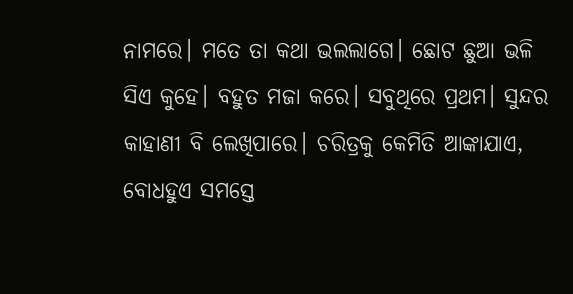ନାମରେ। ମତେ ତା କଥା ଭଲଲାଗେ। ଛୋଟ ଛୁଆ ଭଳି ସିଏ କୁହେ‌। ବହୁତ ମଜା କରେ। ସବୁଥିରେ ପ୍ରଥମ। ସୁନ୍ଦର କାହାଣୀ ବି ଲେଖିପାରେ। ଚରିତ୍ରକୁ କେମିତି ଆଙ୍କାଯାଏ, ବୋଧହୁଏ ସମସ୍ତେ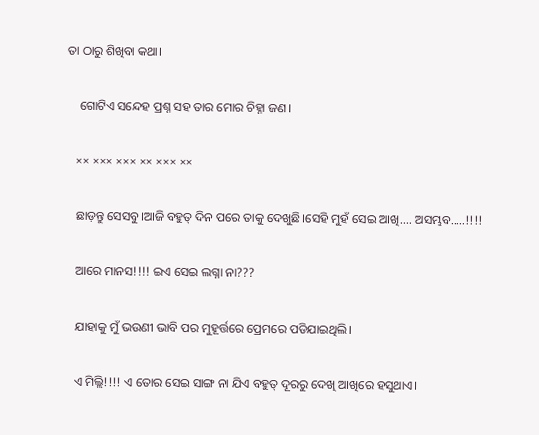ତା ଠାରୁ ଶିଖିବା କଥା।

    ଗୋଟିଏ ସନ୍ଦେହ ପ୍ରଶ୍ନ ସହ ତାର ମୋର ଚିହ୍ନା ଜଣ।

   ×× ××× ××× ×× ××× ××

   ଛାଡ଼ନ୍ତୁ ସେସବୁ।ଆଜି ବହୁତ୍ ଦିନ ପରେ ତାକୁ ଦେଖୁଛି।ସେହି ମୁହଁ ସେଇ ଆଖି.... ଅସମ୍ଭବ.....!!!!

   ଆରେ ମାନସ!!!! ଇଏ ସେଇ ଲଗ୍ନା ନା???

   ଯାହାକୁ ମୁଁ ଭଉଣୀ ଭାବି ପର ମୁହୂର୍ତ୍ତରେ ପ୍ରେମରେ ପଡିଯାଇଥିଲି।

   ଏ ମିଲ୍ଲି!!!! ଏ ତୋର ସେଇ ସାଙ୍ଗ ନା ଯିଏ ବହୁତ୍ ଦୂରରୁ ଦେଖି ଆଖିରେ ହସୁଥାଏ।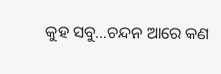କୁହ ସବୁ...ଚନ୍ଦନ ଆରେ କଣ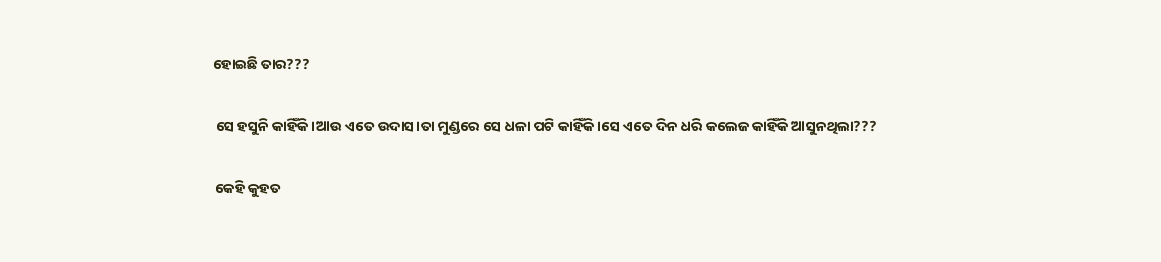ହୋଇଛି ତାର???

 ସେ ହସୁନି କାହିଁକି।ଆଉ ଏତେ ଉଦାସ।ତା ମୁଣ୍ଡରେ ସେ ଧଳା ପଟି କାହିଁକି।ସେ ଏତେ ଦିନ ଧରି କଲେଜ କାହିଁକି ଆସୁନଥିଲା???

 କେହି କୁହତ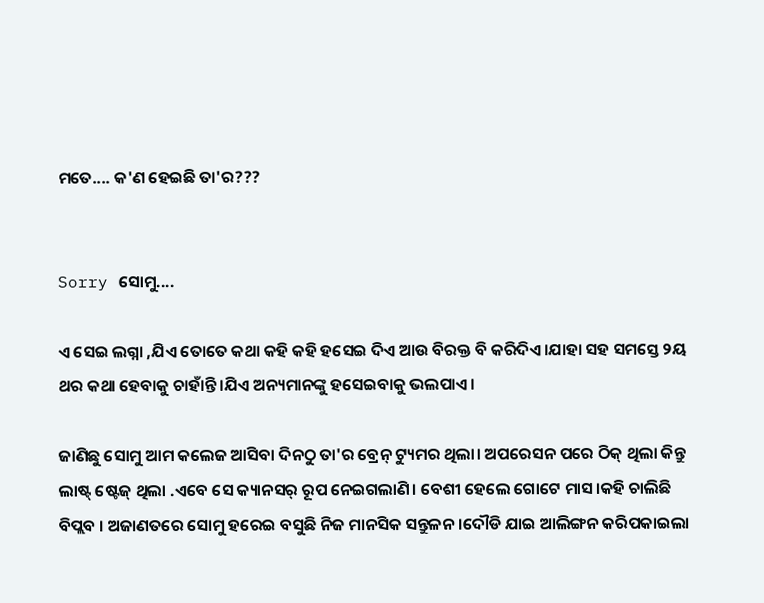ମତେ.... କ'ଣ ହେଇଛି ତା'ର???


Sorry ସୋମୁ....

ଏ ସେଇ ଲଗ୍ନା ,ଯିଏ ତୋତେ କଥା କହି କହି ହସେଇ ଦିଏ ଆଉ ବିରକ୍ତ ବି କରିଦିଏ।ଯାହା ସହ ସମସ୍ତେ ୨ୟ ଥର କଥା ହେବାକୁ ଚାହାଁନ୍ତି।ଯିଏ ଅନ୍ୟମାନଙ୍କୁ ହସେଇବାକୁ ଭଲପାଏ।

ଜାଣିଛୁ ସୋମୁ ଆମ କଲେଜ ଆସିବା ଦିନଠୁ ତା'ର ବ୍ରେନ୍ ଟ୍ୟୁମର ଥିଲା। ଅପରେସନ ପରେ ଠିକ୍ ଥିଲା କିନ୍ତୁ ଲାଷ୍ଟ୍ ଷ୍ଟେଜ୍ ଥିଲା .ଏବେ ସେ କ୍ୟାନସର୍ ରୂପ ନେଇଗଲାଣି। ବେଶୀ ହେଲେ ଗୋଟେ ମାସ।କହି ଚାଲିଛି ବିପ୍ଲବ । ଅଜାଣତରେ ସୋମୁ ହରେଇ ବସୁଛି ନିଜ ମାନସିକ ସନ୍ତୁଳନ।ଦୌଡି ଯାଇ ଆଲିଙ୍ଗନ କରିପକାଇଲା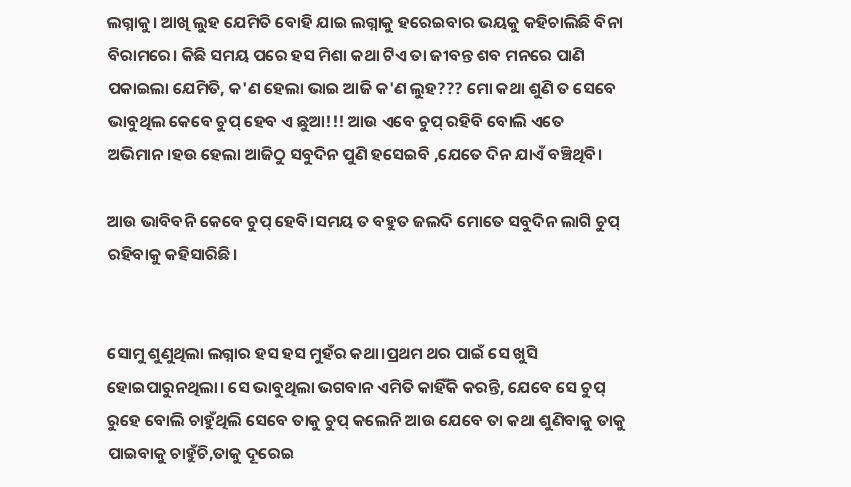ଲଗ୍ନାକୁ। ଆଖି ଲୁହ ଯେମିତି ବୋହି ଯାଇ ଲଗ୍ନାକୁ ହରେଇବାର ଭୟକୁ କହିଚାଲିଛି ବିନା ବିରାମରେ। କିଛି ସମୟ ପରେ ହସ ମିଶା କଥା ଟିଏ ତା ଜୀବନ୍ତ ଶବ ମନରେ ପାଣି ପକାଇଲା ଯେମିତି, କ'ଣ ହେଲା ଭାଇ ଆଜି କ'ଣ ଲୁହ??? ମୋ କଥା ଶୁଣି ତ ସେବେ ଭାବୁଥିଲ କେବେ ଚୁପ୍ ହେବ ଏ ଛୁଆ!!! ଆଉ ଏବେ ଚୁପ୍ ରହିବି ବୋଲି ଏତେ ଅଭିମାନ।ହଉ ହେଲା ଆଜିଠୁ ସବୁଦିନ ପୁଣି ହସେଇବି ,ଯେତେ ଦିନ ଯାଏଁ ବଞ୍ଚିଥିବି।

ଆଉ ଭାବିବନି କେବେ ଚୁପ୍ ହେବି।ସମୟ ତ ବହୁତ ଜଲଦି ମୋତେ ସବୁଦିନ ଲାଗି ଚୁପ୍ ରହିବାକୁ କହିସାରିଛି।


ସୋମୁ ଶୁଣୁଥିଲା ଲଗ୍ନାର ହସ ହସ ମୁହଁର କଥା।ପ୍ରଥମ ଥର ପାଇଁ ସେ ଖୁସି ହୋଇପାରୁନଥିଲା। ସେ ଭାବୁଥିଲା ଭଗବାନ ଏମିତି କାହିଁକି କରନ୍ତି, ଯେବେ ସେ ଚୁପ୍ ରୁହେ ବୋଲି ଚାହୁଁଥିଲି ସେବେ ତାକୁ ଚୁପ୍ କଲେନି ଆଉ ଯେବେ ତା କଥା ଶୁଣିବାକୁ ତାକୁ ପାଇବାକୁ ଚାହୁଁଚି,ତାକୁ ଦୂରେଇ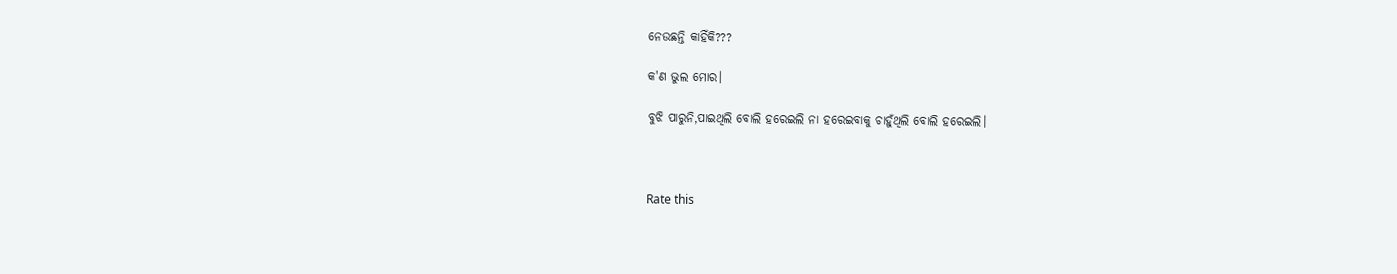ନେଉଛନ୍ତି କାହିଁକି???

କ'ଣ ଭୁଲ ମୋର।

ବୁଝି ପାରୁନି,ପାଇଥିଲି ବୋଲି ହରେଇଲି ନା ହରେଇବାକୁ ଚାହୁଁଥିଲି ବୋଲି ହରେଇଲି।



Rate this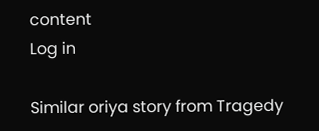content
Log in

Similar oriya story from Tragedy